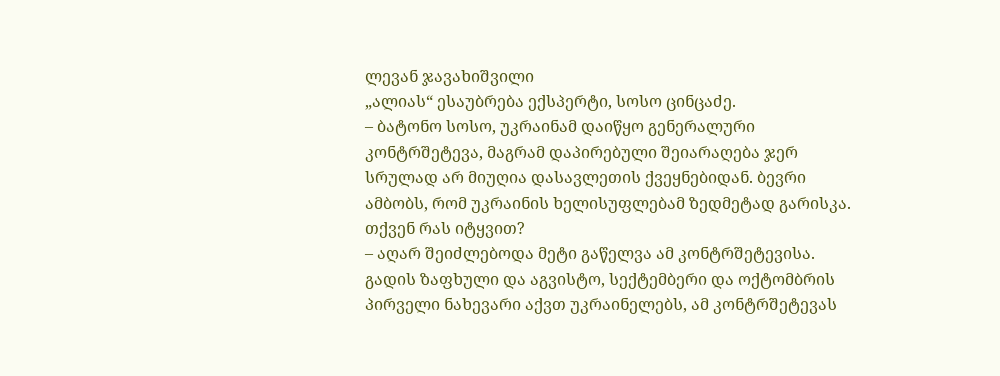ლევან ჯავახიშვილი
„ალიას“ ესაუბრება ექსპერტი, სოსო ცინცაძე.
– ბატონო სოსო, უკრაინამ დაიწყო გენერალური კონტრშეტევა, მაგრამ დაპირებული შეიარაღება ჯერ სრულად არ მიუღია დასავლეთის ქვეყნებიდან. ბევრი ამბობს, რომ უკრაინის ხელისუფლებამ ზედმეტად გარისკა. თქვენ რას იტყვით?
– აღარ შეიძლებოდა მეტი გაწელვა ამ კონტრშეტევისა. გადის ზაფხული და აგვისტო, სექტემბერი და ოქტომბრის პირველი ნახევარი აქვთ უკრაინელებს, ამ კონტრშეტევას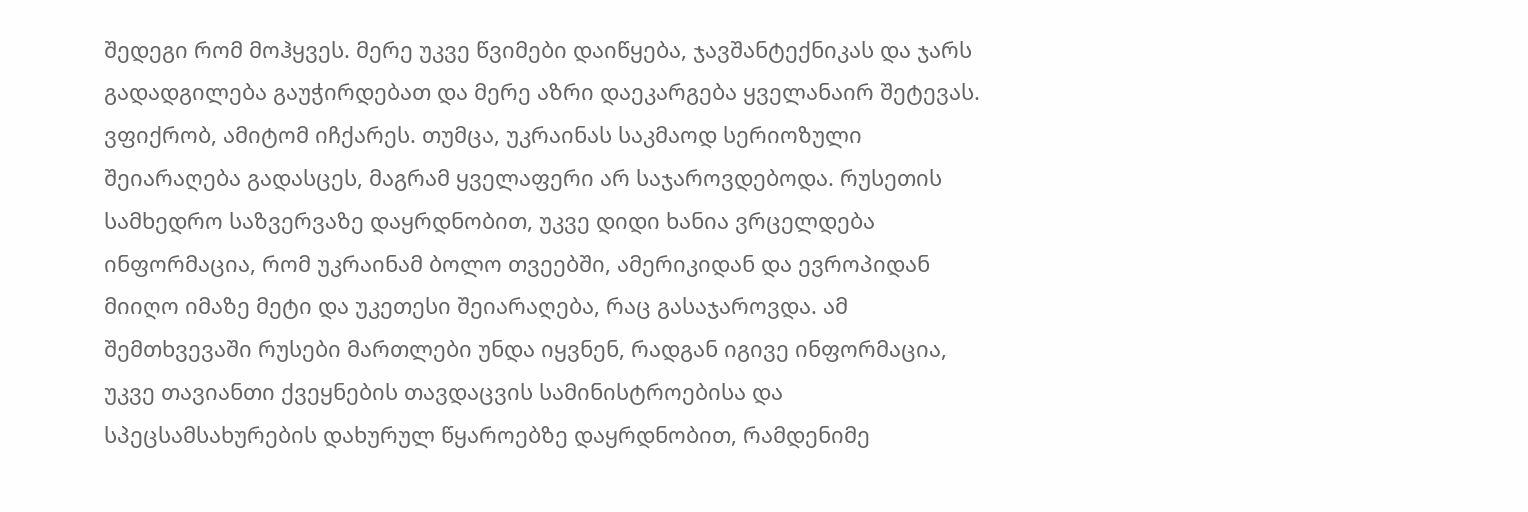შედეგი რომ მოჰყვეს. მერე უკვე წვიმები დაიწყება, ჯავშანტექნიკას და ჯარს გადადგილება გაუჭირდებათ და მერე აზრი დაეკარგება ყველანაირ შეტევას. ვფიქრობ, ამიტომ იჩქარეს. თუმცა, უკრაინას საკმაოდ სერიოზული შეიარაღება გადასცეს, მაგრამ ყველაფერი არ საჯაროვდებოდა. რუსეთის სამხედრო საზვერვაზე დაყრდნობით, უკვე დიდი ხანია ვრცელდება ინფორმაცია, რომ უკრაინამ ბოლო თვეებში, ამერიკიდან და ევროპიდან მიიღო იმაზე მეტი და უკეთესი შეიარაღება, რაც გასაჯაროვდა. ამ შემთხვევაში რუსები მართლები უნდა იყვნენ, რადგან იგივე ინფორმაცია, უკვე თავიანთი ქვეყნების თავდაცვის სამინისტროებისა და სპეცსამსახურების დახურულ წყაროებზე დაყრდნობით, რამდენიმე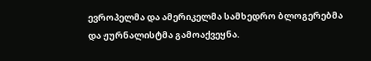ევროპელმა და ამერიკელმა სამხედრო ბლოგერებმა და ჟურნალისტმა გამოაქვეყნა.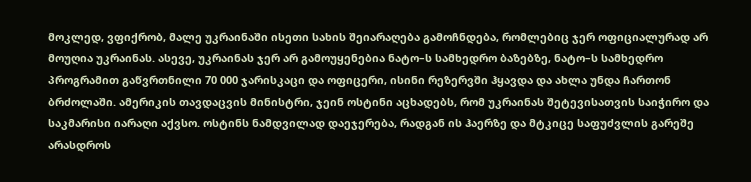მოკლედ, ვფიქრობ, მალე უკრაინაში ისეთი სახის შეიარაღება გამოჩნდება, რომლებიც ჯერ ოფიციალურად არ მოუღია უკრაინას. ასევე, უკრაინას ჯერ არ გამოუყენებია ნატო–ს სამხედრო ბაზებზე, ნატო–ს სამხედრო პროგრამით გაწვრთნილი 70 000 ჯარისკაცი და ოფიცერი, ისინი რეზერვში ჰყავდა და ახლა უნდა ჩართონ ბრძოლაში. ამერიკის თავდაცვის მინისტრი, ჯეინ ოსტინი აცხადებს, რომ უკრაინას შეტევისათვის საიჭირო და საკმარისი იარაღი აქვსო. ოსტინს ნამდვილად დაეჯერება, რადგან ის ჰაერზე და მტკიცე საფუძვლის გარეშე არასდროს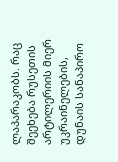ლაპარაკობს. რაც შეეხება რუსეთის არტილერიის მიერ უკრაინელების, დუნაის სანაპირო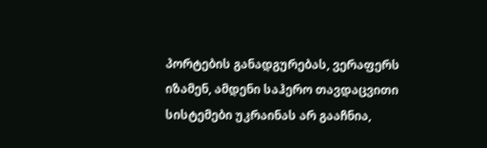პორტების განადგურებას, ვერაფერს იზამენ, ამდენი საჰერო თავდაცვითი სისტემები უკრაინას არ გააჩნია,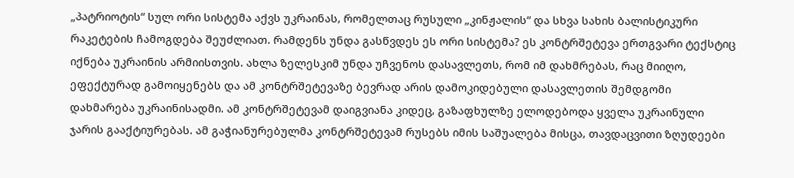„პატრიოტის“ სულ ორი სისტემა აქვს უკრაინას, რომელთაც რუსული „კინჟალის“ და სხვა სახის ბალისტიკური რაკეტების ჩამოგდება შეუძლიათ. რამდენს უნდა გასწვდეს ეს ორი სისტემა? ეს კონტრშეტევა ერთგვარი ტექსტიც იქნება უკრაინის არმიისთვის. ახლა ზელესკიმ უნდა უჩვენოს დასავლეთს, რომ იმ დახმრებას, რაც მიიღო, ეფექტურად გამოიყენებს და ამ კონტრშეტევაზე ბევრად არის დამოკიდებული დასავლეთის შემდგომი დახმარება უკრაინისადმი. ამ კონტრშეტევამ დაიგვიანა კიდეც, გაზაფხულზე ელოდებოდა ყველა უკრაინული ჯარის გააქტიურებას. ამ გაჭიანურებულმა კონტრშეტევამ რუსებს იმის საშუალება მისცა, თავდაცვითი ზღუდეები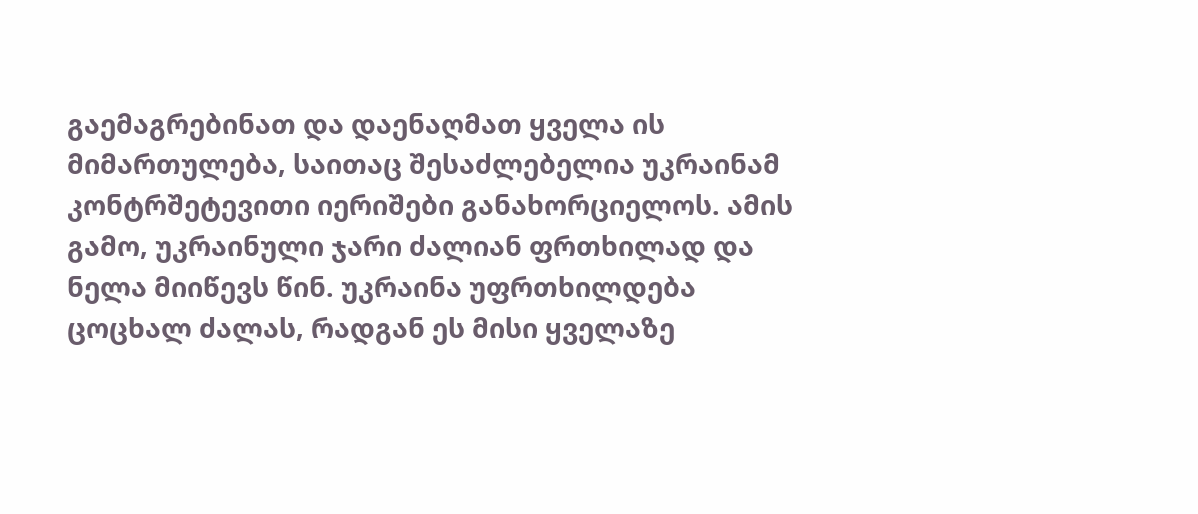გაემაგრებინათ და დაენაღმათ ყველა ის მიმართულება, საითაც შესაძლებელია უკრაინამ კონტრშეტევითი იერიშები განახორციელოს. ამის გამო, უკრაინული ჯარი ძალიან ფრთხილად და ნელა მიიწევს წინ. უკრაინა უფრთხილდება ცოცხალ ძალას, რადგან ეს მისი ყველაზე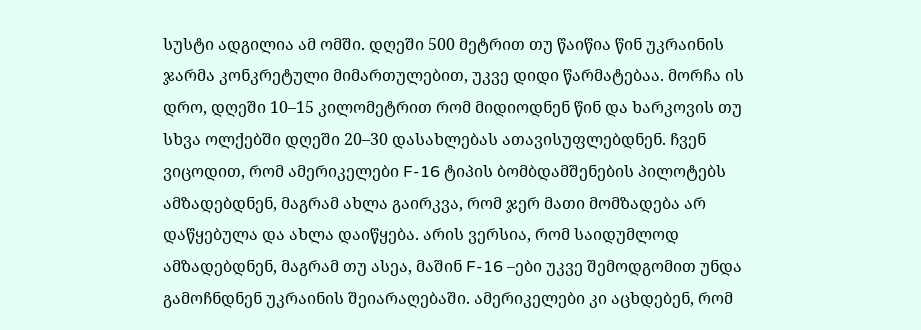სუსტი ადგილია ამ ომში. დღეში 500 მეტრით თუ წაიწია წინ უკრაინის ჯარმა კონკრეტული მიმართულებით, უკვე დიდი წარმატებაა. მორჩა ის დრო, დღეში 10–15 კილომეტრით რომ მიდიოდნენ წინ და ხარკოვის თუ სხვა ოლქებში დღეში 20–30 დასახლებას ათავისუფლებდნენ. ჩვენ ვიცოდით, რომ ამერიკელები F-16 ტიპის ბომბდამშენების პილოტებს ამზადებდნენ, მაგრამ ახლა გაირკვა, რომ ჯერ მათი მომზადება არ დაწყებულა და ახლა დაიწყება. არის ვერსია, რომ საიდუმლოდ ამზადებდნენ, მაგრამ თუ ასეა, მაშინ F-16 –ები უკვე შემოდგომით უნდა გამოჩნდნენ უკრაინის შეიარაღებაში. ამერიკელები კი აცხდებენ, რომ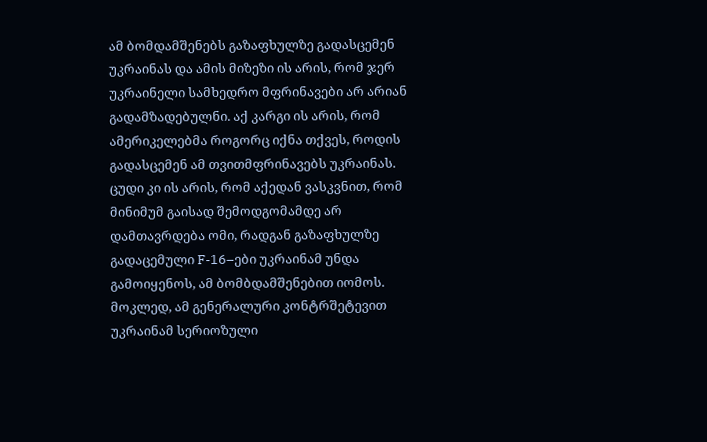ამ ბომდამშენებს გაზაფხულზე გადასცემენ უკრაინას და ამის მიზეზი ის არის, რომ ჯერ უკრაინელი სამხედრო მფრინავები არ არიან გადამზადებულნი. აქ კარგი ის არის, რომ ამერიკელებმა როგორც იქნა თქვეს, როდის გადასცემენ ამ თვითმფრინავებს უკრაინას. ცუდი კი ის არის, რომ აქედან ვასკვნით, რომ მინიმუმ გაისად შემოდგომამდე არ დამთავრდება ომი, რადგან გაზაფხულზე გადაცემული F-16–ები უკრაინამ უნდა გამოიყენოს, ამ ბომბდამშენებით იომოს. მოკლედ, ამ გენერალური კონტრშეტევით უკრაინამ სერიოზული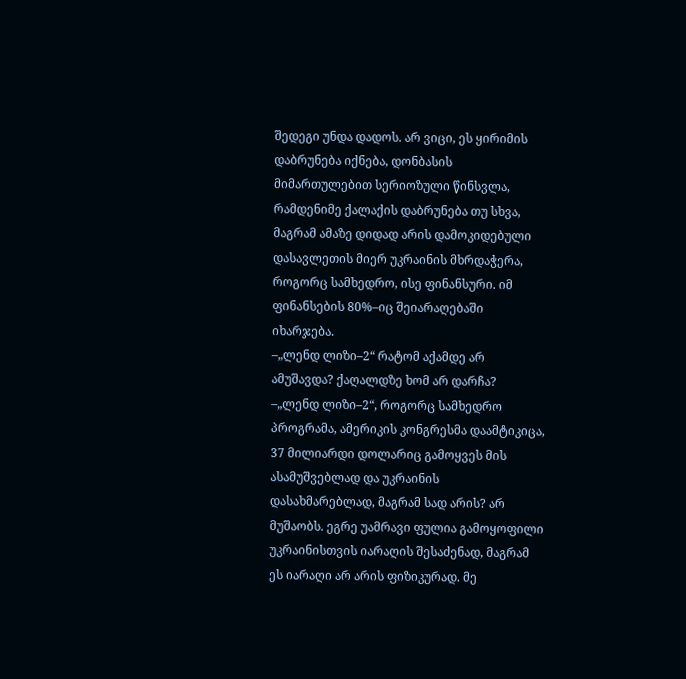შედეგი უნდა დადოს. არ ვიცი, ეს ყირიმის დაბრუნება იქნება, დონბასის მიმართულებით სერიოზული წინსვლა, რამდენიმე ქალაქის დაბრუნება თუ სხვა, მაგრამ ამაზე დიდად არის დამოკიდებული დასავლეთის მიერ უკრაინის მხრდაჭერა, როგორც სამხედრო, ისე ფინანსური. იმ ფინანსების 80%–იც შეიარაღებაში იხარჯება.
–„ლენდ ლიზი–2“ რატომ აქამდე არ ამუშავდა? ქაღალდზე ხომ არ დარჩა?
–„ლენდ ლიზი–2“, როგორც სამხედრო პროგრამა, ამერიკის კონგრესმა დაამტიკიცა, 37 მილიარდი დოლარიც გამოყვეს მის ასამუშვებლად და უკრაინის დასახმარებლად, მაგრამ სად არის? არ მუშაობს. ეგრე უამრავი ფულია გამოყოფილი უკრაინისთვის იარაღის შესაძენად, მაგრამ ეს იარაღი არ არის ფიზიკურად. მე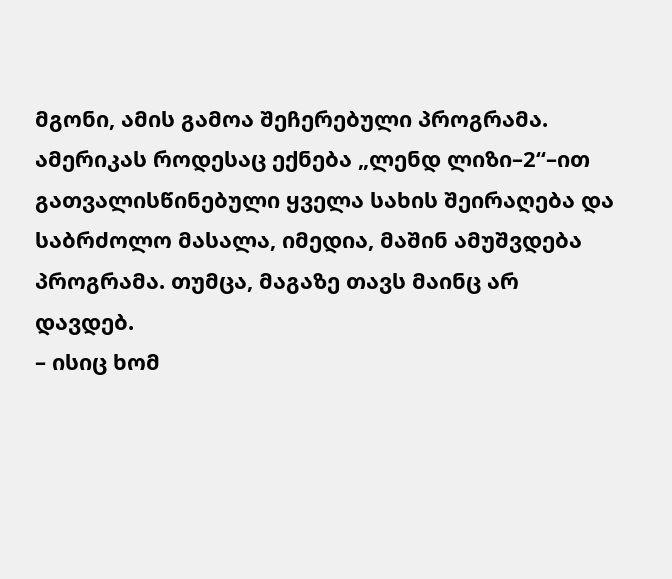მგონი, ამის გამოა შეჩერებული პროგრამა. ამერიკას როდესაც ექნება „ლენდ ლიზი–2“–ით გათვალისწინებული ყველა სახის შეირაღება და საბრძოლო მასალა, იმედია, მაშინ ამუშვდება პროგრამა. თუმცა, მაგაზე თავს მაინც არ დავდებ.
– ისიც ხომ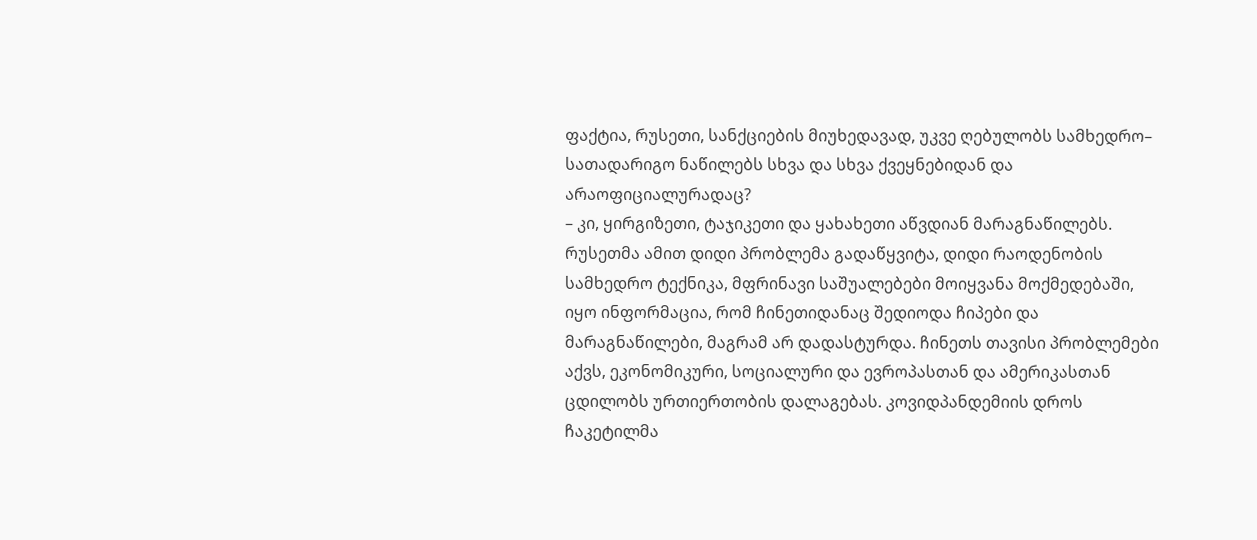ფაქტია, რუსეთი, სანქციების მიუხედავად, უკვე ღებულობს სამხედრო– სათადარიგო ნაწილებს სხვა და სხვა ქვეყნებიდან და არაოფიციალურადაც?
– კი, ყირგიზეთი, ტაჯიკეთი და ყახახეთი აწვდიან მარაგნაწილებს. რუსეთმა ამით დიდი პრობლემა გადაწყვიტა, დიდი რაოდენობის სამხედრო ტექნიკა, მფრინავი საშუალებები მოიყვანა მოქმედებაში, იყო ინფორმაცია, რომ ჩინეთიდანაც შედიოდა ჩიპები და მარაგნაწილები, მაგრამ არ დადასტურდა. ჩინეთს თავისი პრობლემები აქვს, ეკონომიკური, სოციალური და ევროპასთან და ამერიკასთან ცდილობს ურთიერთობის დალაგებას. კოვიდპანდემიის დროს ჩაკეტილმა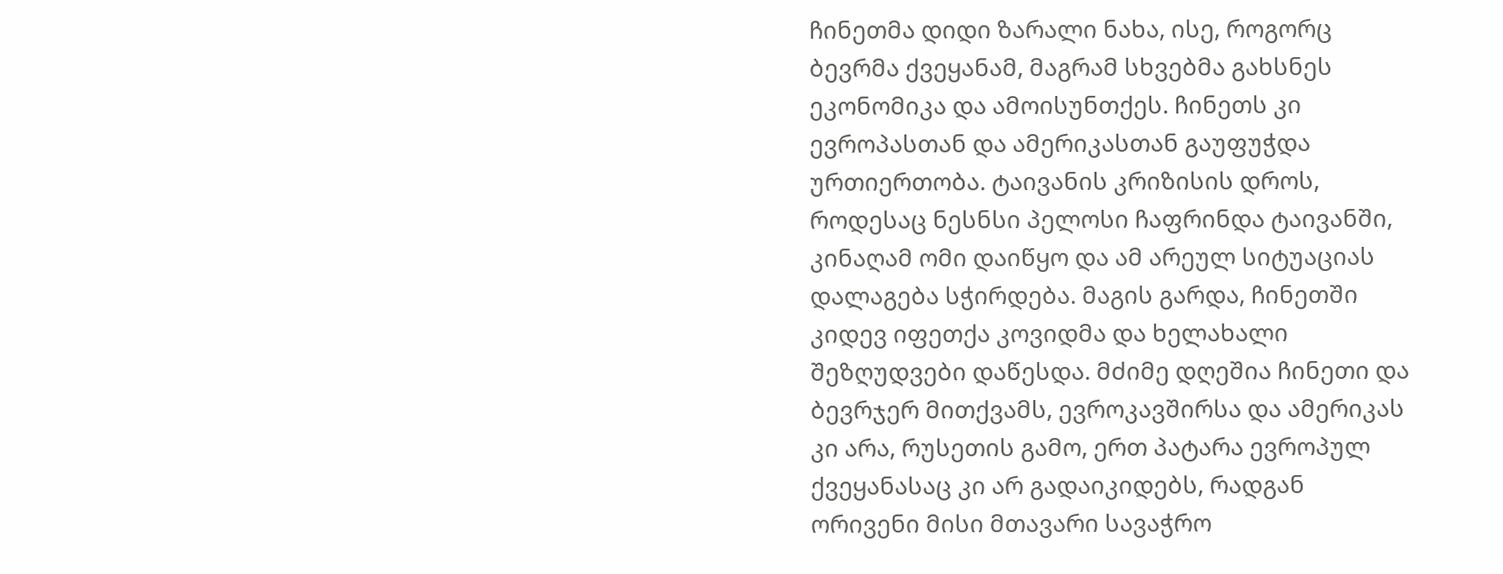ჩინეთმა დიდი ზარალი ნახა, ისე, როგორც ბევრმა ქვეყანამ, მაგრამ სხვებმა გახსნეს ეკონომიკა და ამოისუნთქეს. ჩინეთს კი ევროპასთან და ამერიკასთან გაუფუჭდა ურთიერთობა. ტაივანის კრიზისის დროს, როდესაც ნესნსი პელოსი ჩაფრინდა ტაივანში, კინაღამ ომი დაიწყო და ამ არეულ სიტუაციას დალაგება სჭირდება. მაგის გარდა, ჩინეთში კიდევ იფეთქა კოვიდმა და ხელახალი შეზღუდვები დაწესდა. მძიმე დღეშია ჩინეთი და ბევრჯერ მითქვამს, ევროკავშირსა და ამერიკას კი არა, რუსეთის გამო, ერთ პატარა ევროპულ ქვეყანასაც კი არ გადაიკიდებს, რადგან ორივენი მისი მთავარი სავაჭრო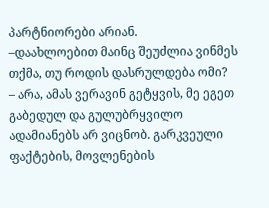პარტნიორები არიან.
–დაახლოებით მაინც შეუძლია ვინმეს თქმა, თუ როდის დასრულდება ომი?
– არა, ამას ვერავინ გეტყვის, მე ეგეთ გაბედულ და გულუბრყვილო ადამიანებს არ ვიცნობ. გარკვეული ფაქტების, მოვლენების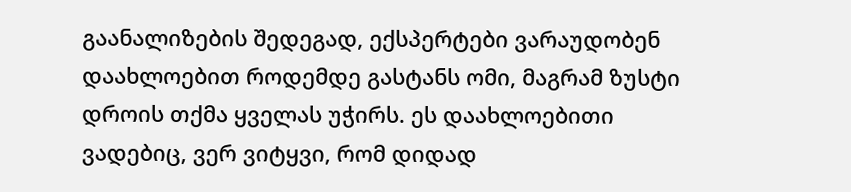გაანალიზების შედეგად, ექსპერტები ვარაუდობენ დაახლოებით როდემდე გასტანს ომი, მაგრამ ზუსტი დროის თქმა ყველას უჭირს. ეს დაახლოებითი ვადებიც, ვერ ვიტყვი, რომ დიდად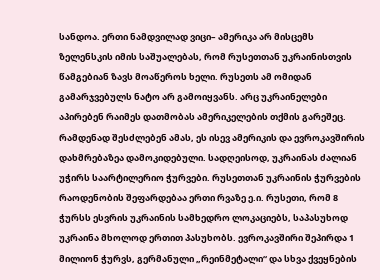სანდოა. ერთი ნამდვილად ვიცი– ამერიკა არ მისცემს ზელენსკის იმის საშუალებას, რომ რუსეთთან უკრაინისთვის წამგებიან ზავს მოაწეროს ხელი. რუსეთს ამ ომიდან გამარჯვებულს ნატო არ გამოიყვანს. არც უკრაინელები აპირებენ რაიმეს დათმობას ამერიკელების თქმის გარეშეც. რამდენად შესძლებენ ამას, ეს ისევ ამერიკის და ევროკავშირის დახმრებაზეა დამოკიდებული. სადღეისოდ, უკრაინას ძალიან უჭირს საარტილერიო ჭურვები. რუსეთთან უკრაინის ჭურვების რაოდენობის შეფარდებაა ერთი რვაზე ე.ი. რუსეთი, რომ 8 ჭურსს ესვრის უკრაინის სამხედრო ლოკაციებს, საპასუხოდ უკრაინა მხოლოდ ერთით პასუხობს. ევროკავშირი შეპირდა 1 მილიონ ჭურვს, გერმანული „რეინმეტალი“ და სხვა ქვეყნების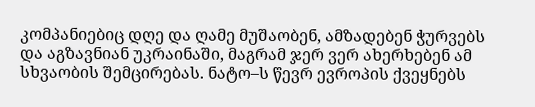კომპანიებიც დღე და ღამე მუშაობენ, ამზადებენ ჭურვებს და აგზავნიან უკრაინაში, მაგრამ ჯერ ვერ ახერხებენ ამ სხვაობის შემცირებას. ნატო–ს წევრ ევროპის ქვეყნებს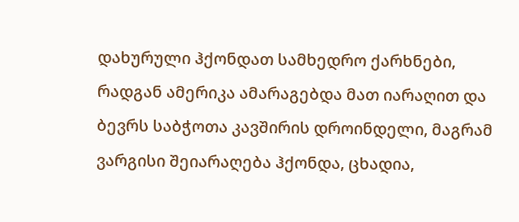დახურული ჰქონდათ სამხედრო ქარხნები, რადგან ამერიკა ამარაგებდა მათ იარაღით და ბევრს საბჭოთა კავშირის დროინდელი, მაგრამ ვარგისი შეიარაღება ჰქონდა, ცხადია,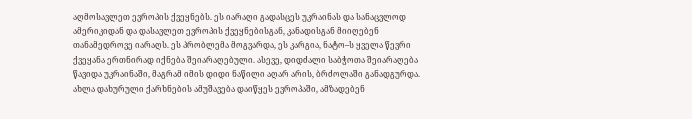აღმოსავლეთ ევროპის ქვეყნებს. ეს იარაღი გადასცეს უკრაინას და სანაცვლოდ ამერიკიდან და დასავლეთ ევროპის ქვეყნებისგან, კანადისგან მიიღებენ თანამედროვე იარაღს. ეს პრობლემა მოგვარდა, ეს კარგია, ნატო–ს ყველა წევრი ქვეყანა ერთნირად იქნება შეიარაღებული. ასევე, დიდძალი საბჭოთა შეიარაღება წავიდა უკრაინაში, მაგრამ იმის დიდი ნაწილი აღარ არის, ბრძოლაში განადგურდა. ახლა დახურული ქარხნების ამუშავება დაიწყეს ევროპაში, ამზადებენ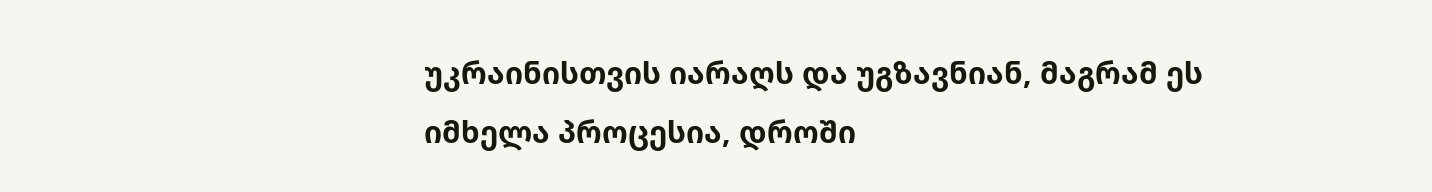უკრაინისთვის იარაღს და უგზავნიან, მაგრამ ეს იმხელა პროცესია, დროში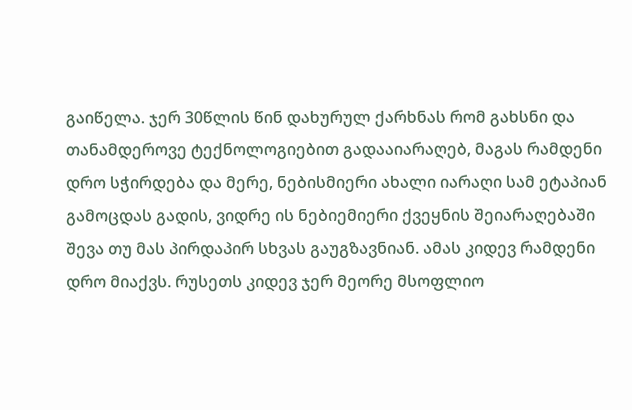გაიწელა. ჯერ 30წლის წინ დახურულ ქარხნას რომ გახსნი და თანამდეროვე ტექნოლოგიებით გადააიარაღებ, მაგას რამდენი დრო სჭირდება და მერე, ნებისმიერი ახალი იარაღი სამ ეტაპიან გამოცდას გადის, ვიდრე ის ნებიემიერი ქვეყნის შეიარაღებაში შევა თუ მას პირდაპირ სხვას გაუგზავნიან. ამას კიდევ რამდენი დრო მიაქვს. რუსეთს კიდევ ჯერ მეორე მსოფლიო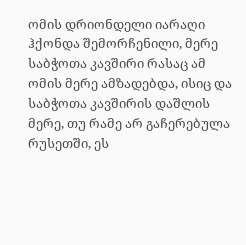ომის დრიონდელი იარაღი ჰქონდა შემორჩენილი, მერე საბჭოთა კავშირი რასაც ამ ომის მერე ამზადებდა, ისიც და საბჭოთა კავშირის დაშლის მერე, თუ რამე არ გაჩერებულა რუსეთში, ეს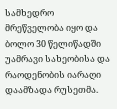სამხედრო მრეწველობა იყო და ბოლო 30 წელიწადში უამრავი სახეობისა და რაოდენობის იარაღი დაამზადა რუსეთმა.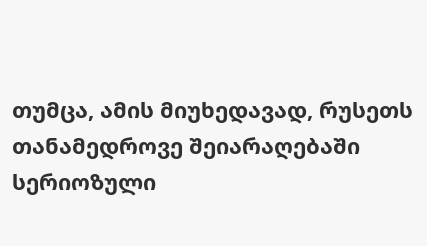თუმცა, ამის მიუხედავად, რუსეთს თანამედროვე შეიარაღებაში სერიოზული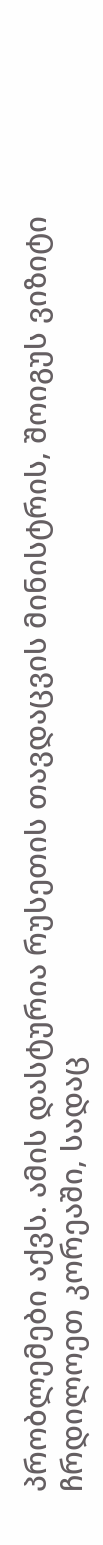პრობლემები აქვს. ამის დასტურია რუსეთის თავდაცვის მინისტრის, შოიგუს ვიზიტი ჩრდილოეთ კორეაში, სადაც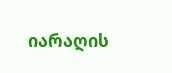იარაღის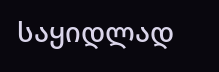საყიდლად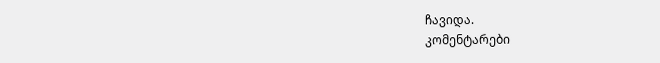ჩავიდა.
კომენტარები